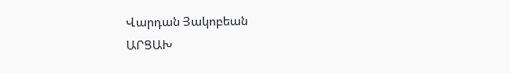Վարդան Յակոբեան
ԱՐՑԱԽ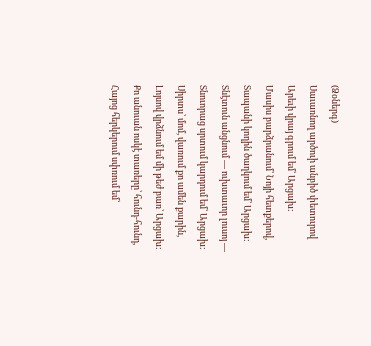(Ձօներգ)
Սաւառնող արծուի անբիծ փետուրով
Արեւի վրայ գրում եմ՝ Արցախ:
Մասիս բարձրանում՝ Նոյի հետքերով,
Տապանի կողին ծաղկում եմ՝ Արցախ:
Տնէտուն անցնում — ուխտաւոր լուսոյ —
Տնուորաց սրտում կարդում եմ՝ Արցախ:
Սիրտս՝ մոմ, վառում քո ամեն քարին,
Լոյսով վրձնում եմ մի թեժ բառ՝ Արցախ:
Քո անուան ոսկէ տառերը՝ հունդ-հունդ,
Հայոց հերկերում սփռում եմ՝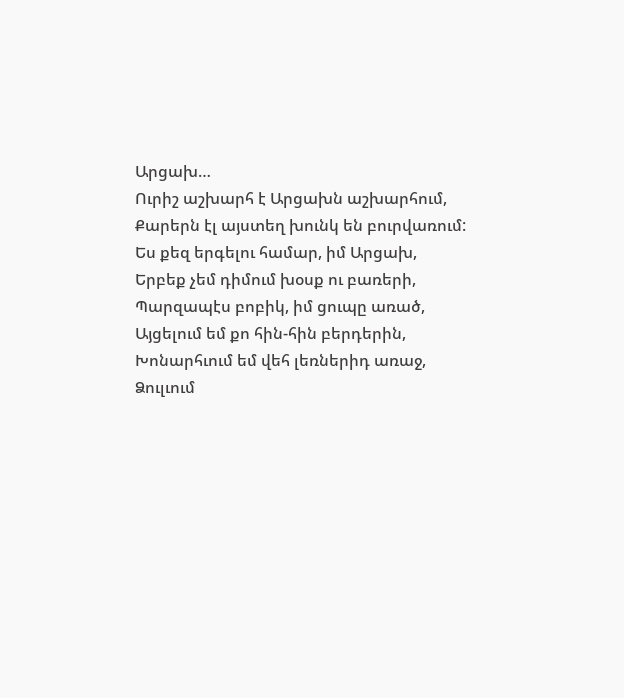Արցախ…
Ուրիշ աշխարհ է Արցախն աշխարհում,
Քարերն էլ այստեղ խունկ են բուրվառում:
Ես քեզ երգելու համար, իմ Արցախ,
Երբեք չեմ դիմում խօսք ու բառերի,
Պարզապէս բոբիկ, իմ ցուպը առած,
Այցելում եմ քո հին-հին բերդերին,
Խոնարհւում եմ վեհ լեռներիդ առաջ,
Ձուլւում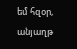եմ հզօր, անյաղթ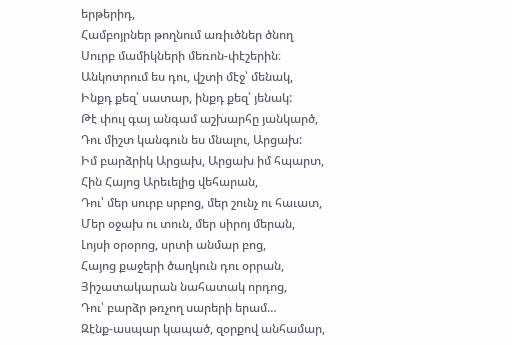երթերիդ,
Համբոյրներ թողնում առիւծներ ծնող
Սուրբ մամիկների մեռոն-փէշերին։
Անկոտրում ես դու, վշտի մէջ՝ մենակ,
Ինքդ քեզ՝ սատար, ինքդ քեզ՝ յենակ:
Թէ փուլ գայ անգամ աշխարհը յանկարծ,
Դու միշտ կանգուն ես մնալու, Արցախ:
Իմ բարձրիկ Արցախ, Արցախ իմ հպարտ,
Հին Հայոց Արեւելից վեհարան,
Դու՝ մեր սուրբ սրբոց, մեր շունչ ու հաւատ,
Մեր օջախ ու տուն, մեր սիրոյ մերան,
Լոյսի օրօրոց, սրտի անմար բոց,
Հայոց քաջերի ծաղկուն դու օրրան,
Յիշատակարան նահատակ որդոց,
Դու՝ բարձր թռչող սարերի երամ…
Զէնք-ասպար կապած, զօրքով անհամար,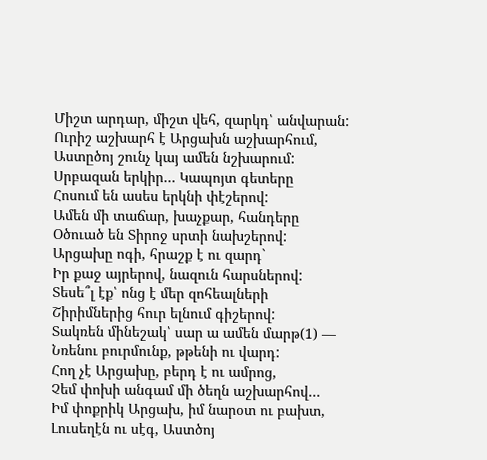Միշտ արդար, միշտ վեհ, զարկդ՝ անվարան:
Ուրիշ աշխարհ է Արցախն աշխարհում,
Աստըծոյ շունչ կայ ամեն նշխարում:
Սրբազան երկիր… Կապոյտ գետերը
Հոսում են ասես երկնի փէշերով:
Ամեն մի տաճար, խաչքար, հանդերը
Օծուած են Տիրոջ սրտի նախշերով:
Արցախը ոգի, հրաշք է ու զարդ`
Իր քաջ այրերով, նազուն հարսներով:
Տեսե՞լ էք՝ ոնց է մեր զոհեալների
Շիրիմներից հուր ելնում գիշերով:
Տակռեն մինեշակ՝ սար ա ամեն մարթ(1) —
Նռենու բուրմունք, թթենի ու վարդ:
Հող չէ Արցախը, բերդ է ու ամրոց,
Չեմ փոխի անգամ մի ծեղն աշխարհով…
Իմ փոքրիկ Արցախ, իմ նարօտ ու բախտ,
Լուսեղէն ու սէգ, Աստծոյ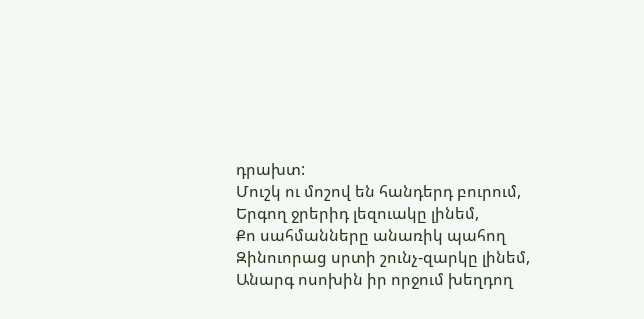դրախտ:
Մուշկ ու մոշով են հանդերդ բուրում,
Երգող ջրերիդ լեզուակը լինեմ,
Քո սահմանները անառիկ պահող
Զինուորաց սրտի շունչ-զարկը լինեմ,
Անարգ ոսոխին իր որջում խեղդող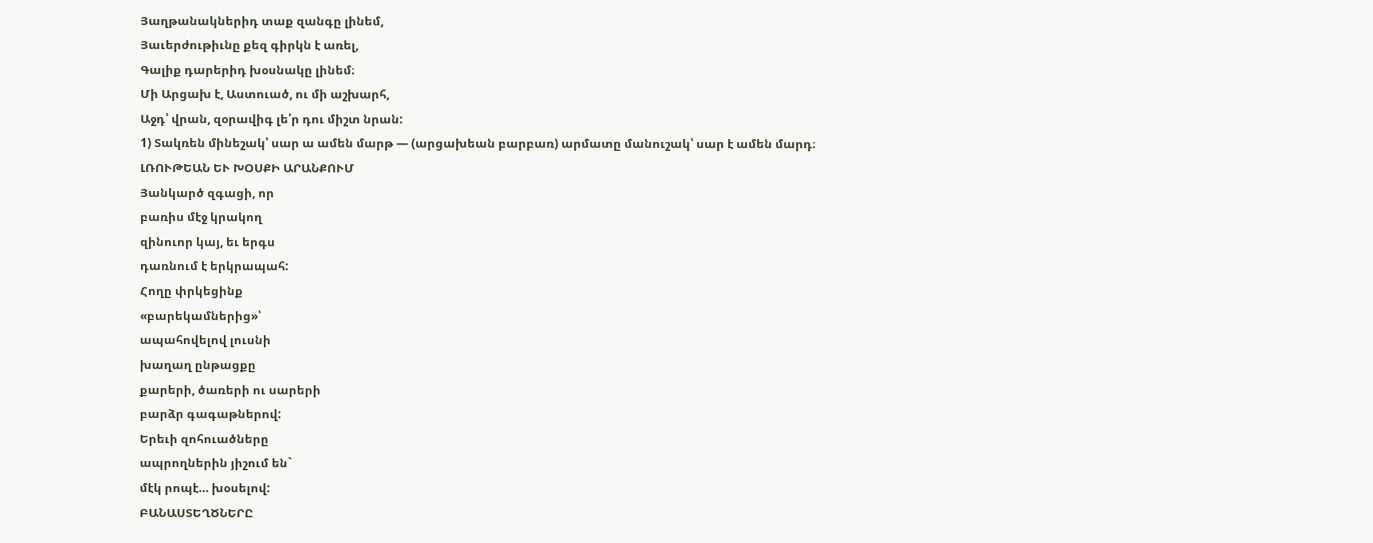Յաղթանակներիդ տաք զանգը լինեմ,
Յաւերժութիւնը քեզ գիրկն է առել,
Գալիք դարերիդ խօսնակը լինեմ։
Մի Արցախ է, Աստուած, ու մի աշխարհ,
Աջդ՝ վրան, զօրավիգ լե՛ր դու միշտ նրան:
1) Տակռեն մինեշակ՝ սար ա ամեն մարթ — (արցախեան բարբառ) արմատը մանուշակ՝ սար է ամեն մարդ։
ԼՌՈՒԹԵԱՆ ԵՒ ԽՕՍՔԻ ԱՐԱՆՔՈՒՄ
Յանկարծ զգացի, որ
բառիս մէջ կրակող
զինուոր կայ, եւ երգս
դառնում է երկրապահ:
Հողը փրկեցինք
«բարեկամներից»՝
ապահովելով լուսնի
խաղաղ ընթացքը
քարերի, ծառերի ու սարերի
բարձր գագաթներով:
Երեւի զոհուածները
ապրողներին յիշում են`
մէկ րոպէ… խօսելով:
ԲԱՆԱՍՏԵՂԾՆԵՐԸ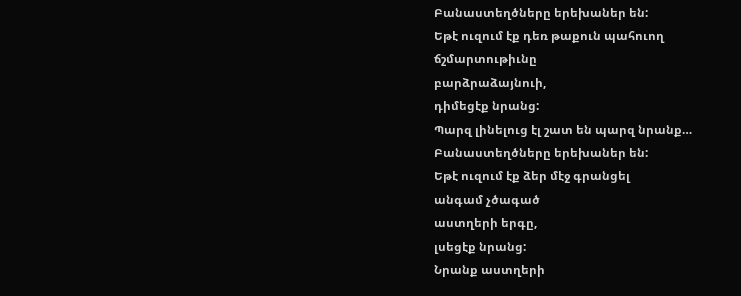Բանաստեղծները երեխաներ են:
Եթէ ուզում էք դեռ թաքուն պահուող
ճշմարտութիւնը
բարձրաձայնուի,
դիմեցէք նրանց:
Պարզ լինելուց էլ շատ են պարզ նրանք…
Բանաստեղծները երեխաներ են:
Եթէ ուզում էք ձեր մէջ գրանցել
անգամ չծագած
աստղերի երգը,
լսեցէք նրանց:
Նրանք աստղերի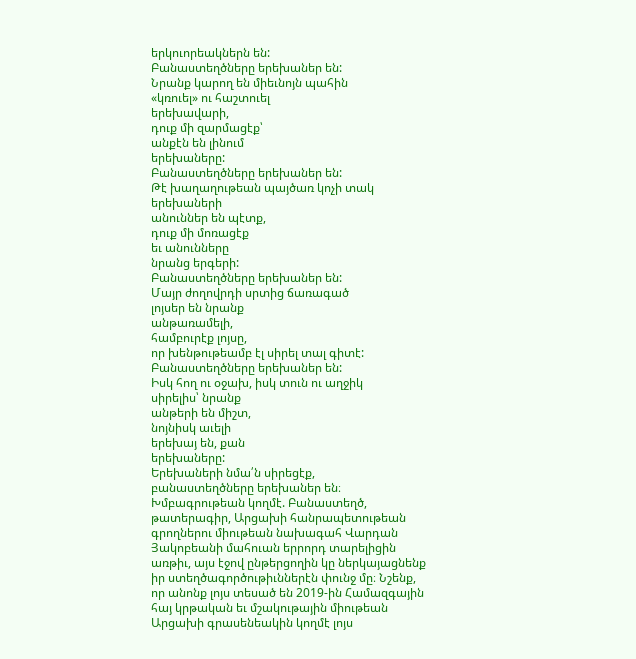երկուորեակներն են:
Բանաստեղծները երեխաներ են:
Նրանք կարող են միեւնոյն պահին
«կռուել» ու հաշտուել
երեխավարի,
դուք մի զարմացէք՝
անքէն են լինում
երեխաները:
Բանաստեղծները երեխաներ են:
Թէ խաղաղութեան պայծառ կոչի տակ
երեխաների
անուններ են պէտք,
դուք մի մոռացէք
եւ անունները
նրանց երգերի:
Բանաստեղծները երեխաներ են:
Մայր ժողովրդի սրտից ճառագած
լոյսեր են նրանք
անթառամելի,
համբուրէք լոյսը,
որ խենթութեամբ էլ սիրել տալ գիտէ:
Բանաստեղծները երեխաներ են:
Իսկ հող ու օջախ, իսկ տուն ու աղջիկ
սիրելիս՝ նրանք
անթերի են միշտ,
նոյնիսկ աւելի
երեխայ են, քան
երեխաները:
Երեխաների նմա՛ն սիրեցէք,
բանաստեղծները երեխաներ են։
Խմբագրութեան կողմէ. Բանաստեղծ, թատերագիր, Արցախի հանրապետութեան գրողներու միութեան նախագահ Վարդան Յակոբեանի մահուան երրորդ տարելիցին առթիւ, այս էջով ընթերցողին կը ներկայացնենք իր ստեղծագործութիւններէն փունջ մը։ Նշենք, որ անոնք լոյս տեսած են 2019-ին Համազգային հայ կրթական եւ մշակութային միութեան Արցախի գրասենեակին կողմէ լոյս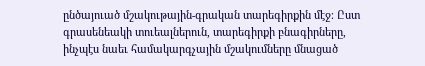ընծայուած մշակութային-գրական տարեգիրքին մէջ։ Ըստ գրասենեակի տուեալներուն, տարեգիրքի բնագիրները, ինչպէս նաեւ համակարգչային մշակումները մնացած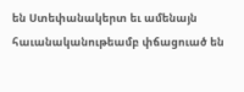են Ստեփանակերտ եւ ամենայն հաւանականութեամբ փճացուած են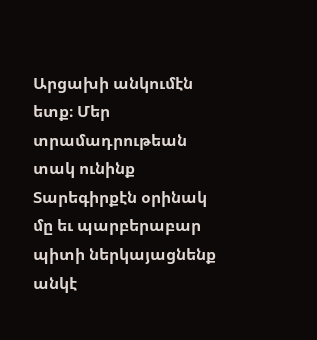Արցախի անկումէն ետք։ Մեր տրամադրութեան տակ ունինք Տարեգիրքէն օրինակ մը եւ պարբերաբար պիտի ներկայացնենք անկէ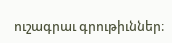ուշագրաւ գրութիւններ։